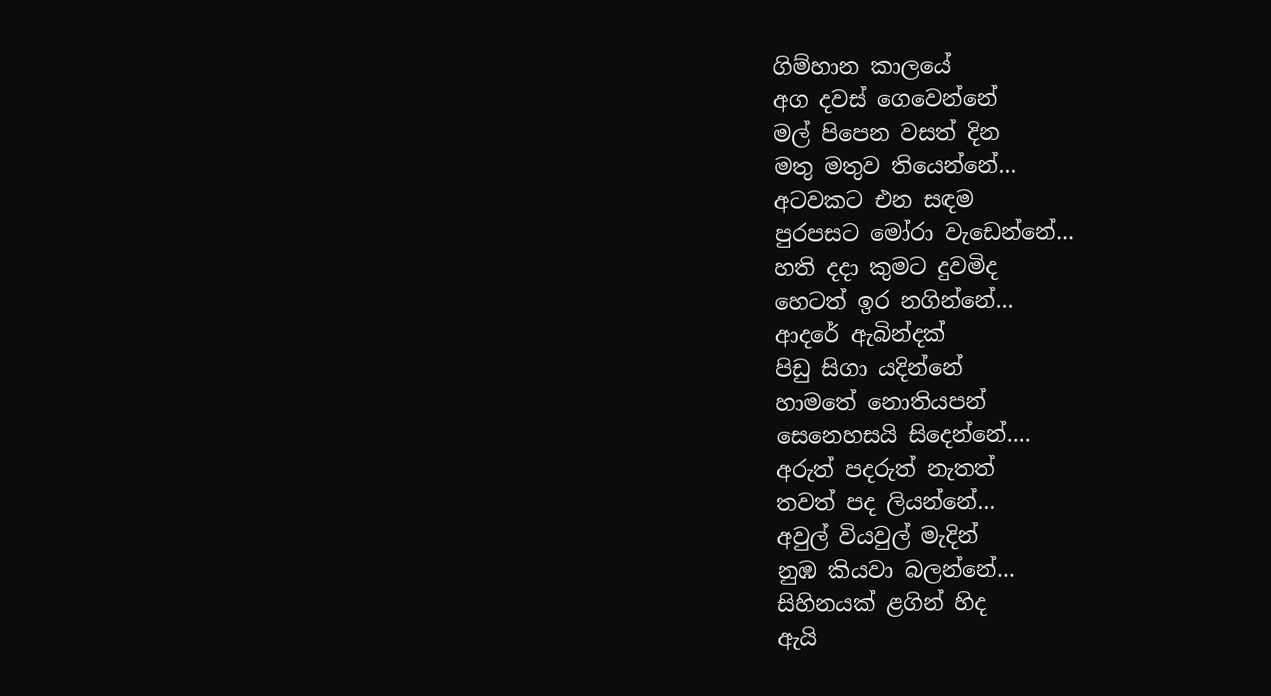ගිම්හාන කාලයේ
අග දවස් ගෙවෙන්නේ
මල් පිපෙන වසත් දින
මතු මතුව තියෙන්නේ...
අටවකට එන සඳම
පුරපසට මෝරා වැඩෙන්නේ...
හති දදා කුමට දුවමිද
හෙටත් ඉර නගින්නේ...
ආදරේ ඇබින්දක්
පිඩු සිගා යදින්නේ
හාමතේ නොතියපන්
සෙනෙහසයි සිදෙන්නේ....
අරුත් පදරුත් නැතත්
තවත් පද ලියන්නේ...
අවුල් වියවුල් මැදින්
නුඹ කියවා බලන්නේ...
සිහිනයක් ළගින් හිද
ඇයි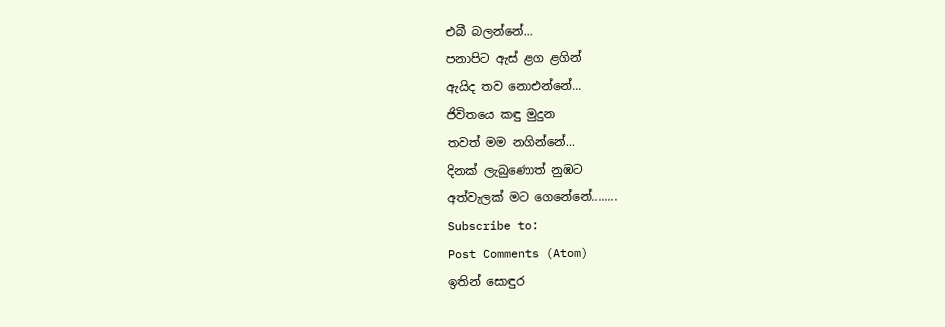එබී බලන්නේ...
පනාපිට ඇස් ළග ළගින්
ඇයිද තව නොඑන්නේ...
ජිවිතයෙ කඳු මුදුන
තවත් මම නගින්නේ...
දිනක් ලැබුණොත් නුඹට
අත්වැලක් මට ගෙනේනේ........
Subscribe to:
Post Comments (Atom)
ඉතින් සොඳුර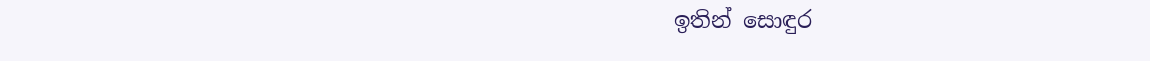ඉතින් සොඳුර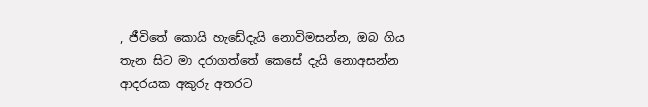, ජීවිතේ කොයි හැඩේදැයි නොවිමසන්න, ඔබ ගිය තැන සිට මා දරාගත්තේ කෙසේ දැයි නොඅසන්න ආදරයක අකුරු අතරට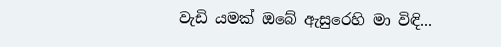වැඩි යමක් ඔබේ ඇසුරෙහි මා විඳි...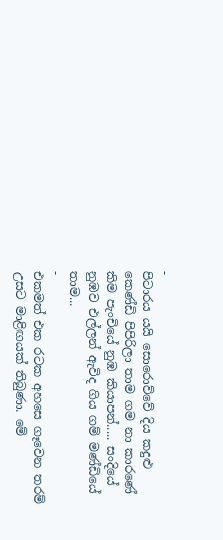-
පිටාරය යයි සොරොව්වේ දිය කදුළු කෙණ්ඩි පිපිරිලා තාම ගම නා කාරණේ කිම පැංචියේ නුඹ කියාපන්..... සංදියේ නුඹව එල්ලන් ඇවිද ගිය ගම් මණ්ඩියේ තාම...
-
එකමත් එක රටක අහසෙ ගෑවෙන තරම් උසට මාළිඟයක් තිබුණා. මේ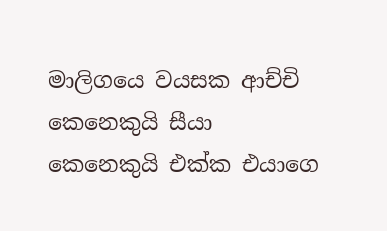මාලිගයෙ වයසක ආච්චි කෙනෙකුයි සීයා කෙනෙකුයි එක්ක එයාගෙ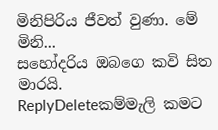මිනිපිරිය ජීවත් වුණා. මේ මිනි...
සහෝදරිය ඔබගෙ කවි සිත මාරයි.
ReplyDeleteකම්මැලි කමට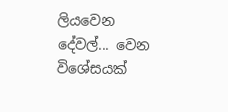ලියවෙන දේවල්... වෙන විශේසයක්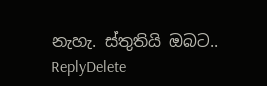නැහැ. ස්තුතියි ඔබට..
ReplyDelete